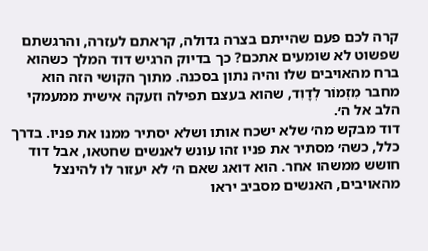קרה לכם פעם שהייתם בצרה גדולה, קראתם לעזרה, והרגשתם שפשוט לא שומעים אתכם? כך בדיוק הרגיש דוד המלך כשהוא ברח מהאויבים שלו והיה נתון בסכנה. מתוך הקושי הזה הוא מחבר מִזְמוֹר לְדָוִד, שהוא בעצם תפילה וזעקה אישית ממעמקי הלב אל ה׳.
דוד מבקש מה׳ שלא ישכח אותו ושלא יסתיר ממנו את פניו. בדרך כלל, כשה׳ מסתיר את פניו זהו עונש לאנשים שחטאו, אבל דוד חושש ממשהו אחר. הוא דואג שאם ה׳ לא יעזור לו להינצל מהאויבים, האנשים מסביב יראו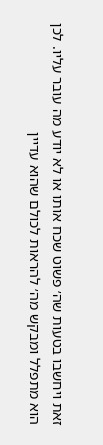זאת ויחשבו בטעות שה׳ פשוט שכח אותו או לא יודע מה עובר עליו. לכן הוא מתפלל ומבקש מה׳ להראות לכולם שהוא עדיין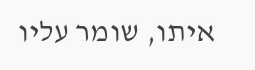איתו, שומר עליו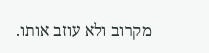מקרוב ולא עוזב אותו.